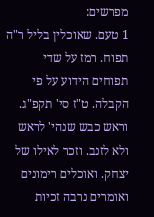מפרשים:
1 טעם. שאוכלין בליל ר"ה תפוח. רמז על שדי תפוחים הידוע על פי הקבלה. ט"ז סי' תקפ"ג. וראש כבש שנהי' לראש ולא לזנב. וזכר לאילו של יצחק. ואוכלים רימונים ואומרים נרבה זכיות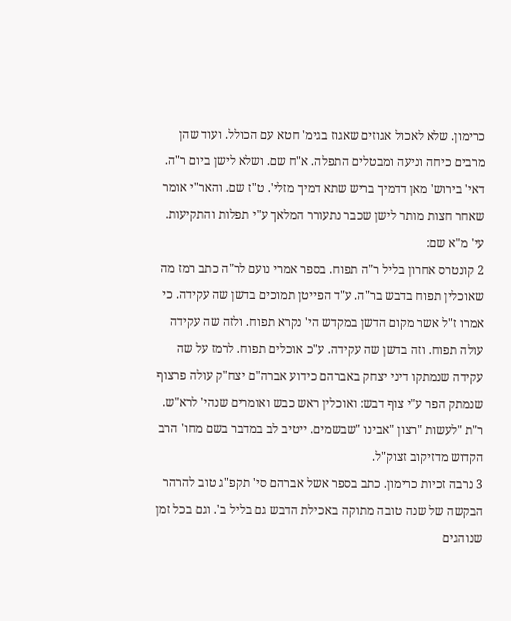כרימון. שלא לאכול אגוזים שאגוז בגימ' חטא עם הכולל. ועוד שהן מרבים כיחה וניעה ומבטלים התפלה. א"ח שם. ושלא לישן ביום ר"ה. דאי' בירוש' מאן דדמיך בריש שתא דמיך מזלי'. ט"ז שם. והאר"י אומר שאחר חצות מותר לישן שכבר נתעורר המלאך ע"י תפלות והתקיעות. עי' מ"א שם:
2 קונטרס אחרון בליל ר"ה תפוח. בספר אמרי נועם לר"ה כתב רמז מה שאוכלין תפוח בדבש בר"ה. ע"ד הפייטן תמוכים בדשן שה עקידה. כי אמרו ז"ל אשר מקום הדשן במקדש הי' נקרא תפוח. ולזה שה עקידה עולה תפוח. וזה בדשן שה עקידה. ע"כ אוכלים תפוח. לרמז על שה עקידה שנמתקו דיני יצחק באברהם כידוע אברה"ם יצח"ק עולה פרצוף שנמתק הפר ע"י צוף דבש: ואוכלין ראש כבש ואומרים שנהי' לרא"ש. ר"ת "לעשות "רצון "אבינו "שבשמים. ייטיב לב במדבר בשם מחו' הרב הקדוש מדזיקוב זצוק"ל.
3 נרבה זכיות כרימון. כתב בספר אשל אברהם סי' תקפ"ג טוב להרהר הבקשה של שנה טובה מתוקה באכילת הדבש גם בליל ב'. וגם בכל זמן שנוהגים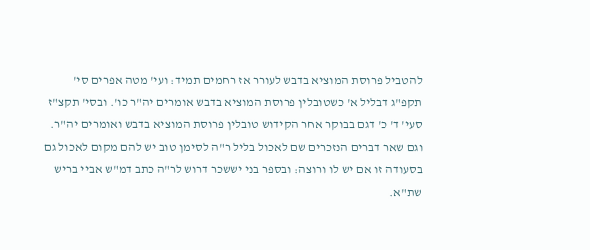להטביל פרוסת המוציא בדבש לעורר אז רחמים תמיד: ועי' מטה אפרים סי' תקפ"ג דבליל א' כשטובלין פרוסת המוציא בדבש אומרים יה"ר כו'. ובסי' תקצ"ז סעי' ד' כ' דגם בבוקר אחר הקידוש טובלין פרוסת המוציא בדבש ואומרים יה"ר. וגם שאר דברים הנזכרים שם לאכול בליל ר"ה לסימן טוב יש להם מקום לאכול גם בסעודה זו אם יש לו ורוצה: ובספר בני יששכר דרוש לר"ה כתב דמ"ש אביי בריש שת"א.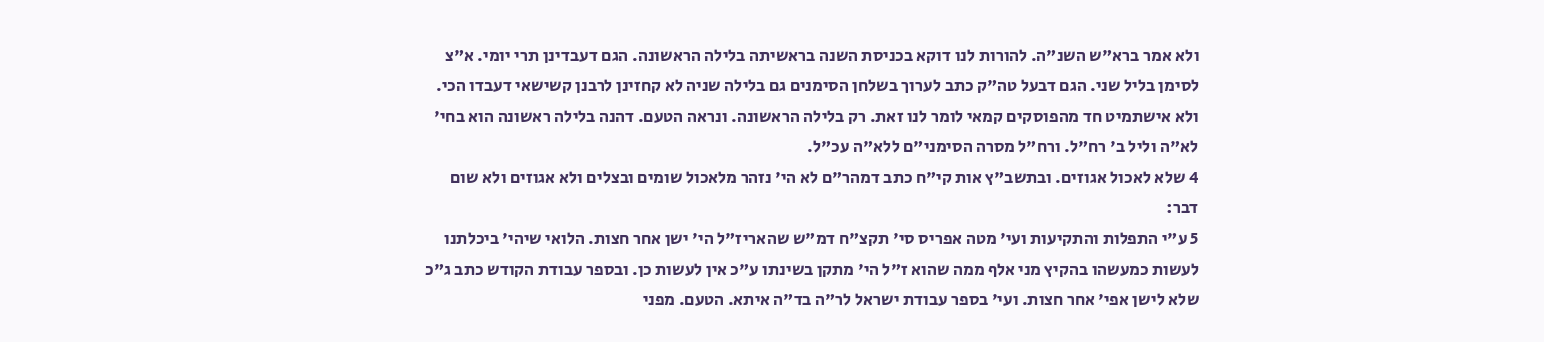ולא אמר ברא"ש השנ"ה. להורות לנו דוקא בכניסת השנה בראשיתה בלילה הראשונה. הגם דעבדינן תרי יומי. א"צ לסימן בליל שני. הגם דבעל טה"ק כתב לערוך בשלחן הסימנים גם בלילה שניה לא קחזינן לרבנן קשישאי דעבדו הכי. ולא אישתמיט חד מהפוסקים קמאי לומר לנו זאת. רק בלילה הראשונה. ונראה הטעם. דהנה בלילה ראשונה הוא בחי' לא"ה וליל ב' רח"ל. ורח"ל מסרה הסימני"ם ללא"ה עכ"ל.
4 שלא לאכול אגוזים. ובתשב"ץ אות קי"ח כתב דמהר"ם לא הי' נזהר מלאכול שומים ובצלים ולא אגוזים ולא שום דבר:
5 ע"י התפלות והתקיעות ועי' מטה אפריס סי' תקצ"ח דמ"ש שהאריז"ל הי' ישן אחר חצות. הלואי שיהי' ביכלתנו לעשות כמעשהו בהקיץ מני אלף ממה שהוא ז"ל הי' מתקן בשינתו ע"כ אין לעשות כן. ובספר עבודת הקודש כתב ג"כ שלא לישן אפי' אחר חצות. ועי' בספר עבודת ישראל לר"ה בד"ה איתא. הטעם. מפני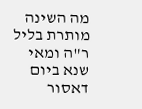מה השינה מותרת בליל ר"ה ומאי שנא ביום דאסור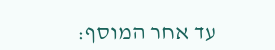עד אחר המוסף: